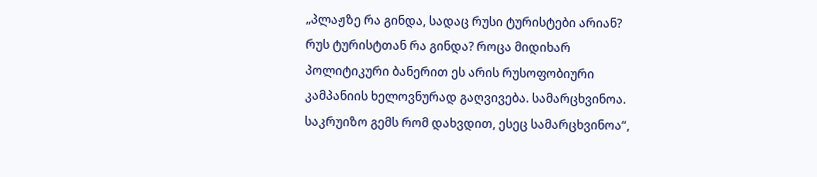„პლაჟზე რა გინდა, სადაც რუსი ტურისტები არიან? რუს ტურისტთან რა გინდა? როცა მიდიხარ პოლიტიკური ბანერით ეს არის რუსოფობიური კამპანიის ხელოვნურად გაღვივება. სამარცხვინოა. საკრუიზო გემს რომ დახვდით, ესეც სამარცხვინოა“,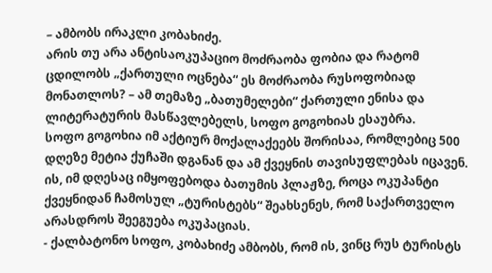– ამბობს ირაკლი კობახიძე.
არის თუ არა ანტისაოკუპაციო მოძრაობა ფობია და რატომ ცდილობს „ქართული ოცნება“ ეს მოძრაობა რუსოფობიად მონათლოს? – ამ თემაზე „ბათუმელები“ ქართული ენისა და ლიტერატურის მასწავლებელს, სოფო გოგოხიას ესაუბრა.
სოფო გოგოხია იმ აქტიურ მოქალაქეებს შორისაა, რომლებიც 500 დღეზე მეტია ქუჩაში დგანან და ამ ქვეყნის თავისუფლებას იცავენ. ის, იმ დღესაც იმყოფებოდა ბათუმის პლაჟზე, როცა ოკუპანტი ქვეყნიდან ჩამოსულ „ტურისტებს“ შეახსენეს, რომ საქართველო არასდროს შეეგუება ოკუპაციას.
- ქალბატონო სოფო, კობახიძე ამბობს, რომ ის, ვინც რუს ტურისტს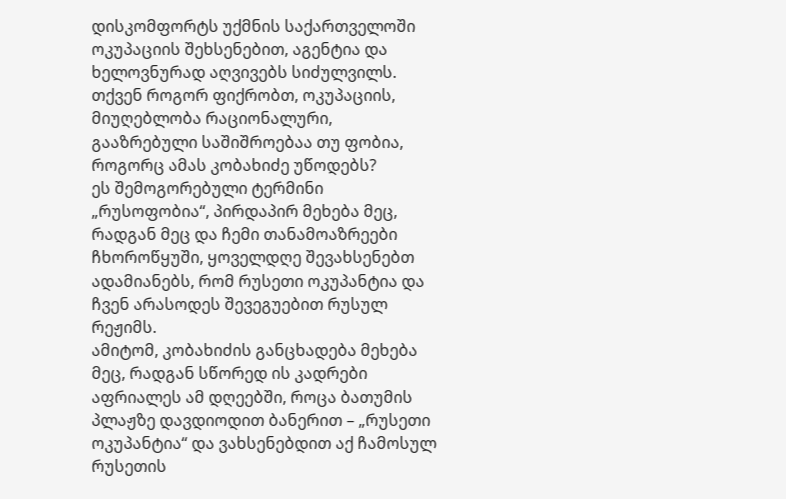დისკომფორტს უქმნის საქართველოში ოკუპაციის შეხსენებით, აგენტია და ხელოვნურად აღვივებს სიძულვილს. თქვენ როგორ ფიქრობთ, ოკუპაციის, მიუღებლობა რაციონალური, გააზრებული საშიშროებაა თუ ფობია, როგორც ამას კობახიძე უწოდებს?
ეს შემოგორებული ტერმინი „რუსოფობია“, პირდაპირ მეხება მეც, რადგან მეც და ჩემი თანამოაზრეები ჩხოროწყუში, ყოველდღე შევახსენებთ ადამიანებს, რომ რუსეთი ოკუპანტია და ჩვენ არასოდეს შევეგუებით რუსულ რეჟიმს.
ამიტომ, კობახიძის განცხადება მეხება მეც, რადგან სწორედ ის კადრები აფრიალეს ამ დღეებში, როცა ბათუმის პლაჟზე დავდიოდით ბანერით – „რუსეთი ოკუპანტია“ და ვახსენებდით აქ ჩამოსულ რუსეთის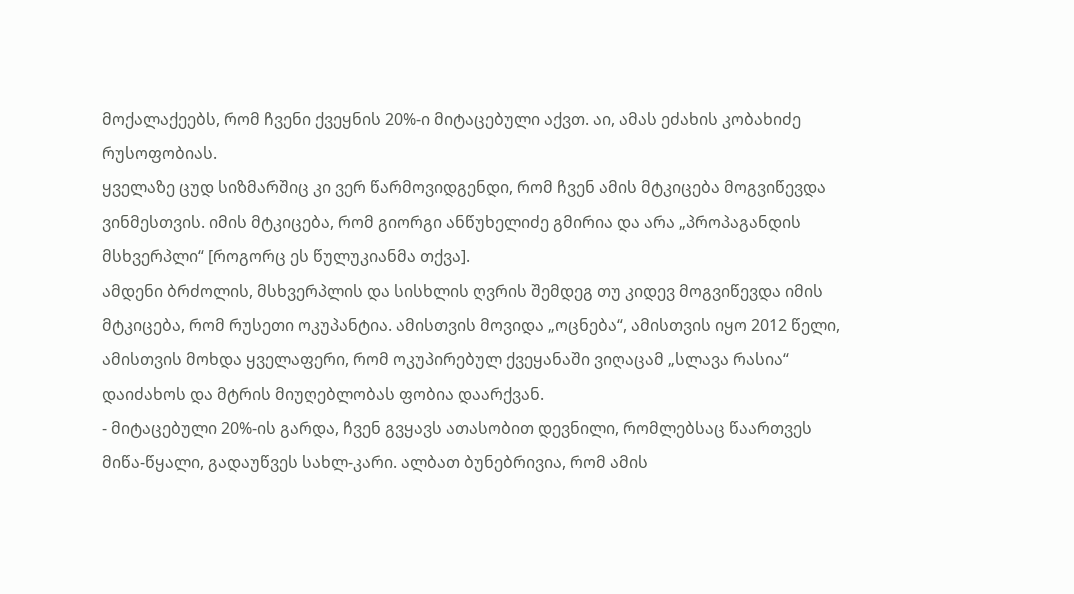მოქალაქეებს, რომ ჩვენი ქვეყნის 20%-ი მიტაცებული აქვთ. აი, ამას ეძახის კობახიძე რუსოფობიას.
ყველაზე ცუდ სიზმარშიც კი ვერ წარმოვიდგენდი, რომ ჩვენ ამის მტკიცება მოგვიწევდა ვინმესთვის. იმის მტკიცება, რომ გიორგი ანწუხელიძე გმირია და არა „პროპაგანდის მსხვერპლი“ [როგორც ეს წულუკიანმა თქვა].
ამდენი ბრძოლის, მსხვერპლის და სისხლის ღვრის შემდეგ თუ კიდევ მოგვიწევდა იმის მტკიცება, რომ რუსეთი ოკუპანტია. ამისთვის მოვიდა „ოცნება“, ამისთვის იყო 2012 წელი, ამისთვის მოხდა ყველაფერი, რომ ოკუპირებულ ქვეყანაში ვიღაცამ „სლავა რასია“ დაიძახოს და მტრის მიუღებლობას ფობია დაარქვან.
- მიტაცებული 20%-ის გარდა, ჩვენ გვყავს ათასობით დევნილი, რომლებსაც წაართვეს მიწა-წყალი, გადაუწვეს სახლ-კარი. ალბათ ბუნებრივია, რომ ამის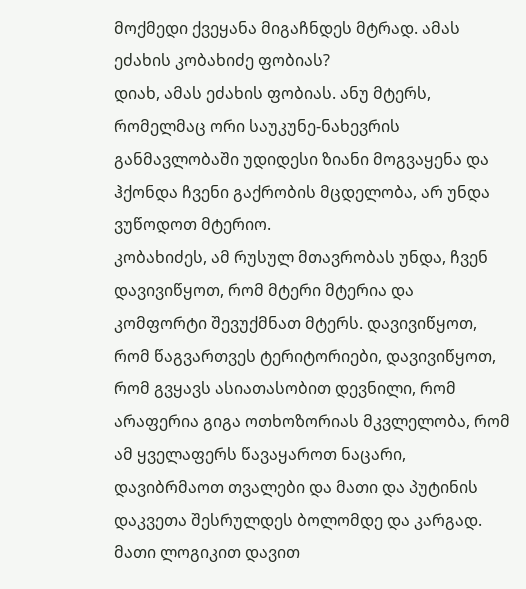მოქმედი ქვეყანა მიგაჩნდეს მტრად. ამას ეძახის კობახიძე ფობიას?
დიახ, ამას ეძახის ფობიას. ანუ მტერს, რომელმაც ორი საუკუნე-ნახევრის განმავლობაში უდიდესი ზიანი მოგვაყენა და ჰქონდა ჩვენი გაქრობის მცდელობა, არ უნდა ვუწოდოთ მტერიო.
კობახიძეს, ამ რუსულ მთავრობას უნდა, ჩვენ დავივიწყოთ, რომ მტერი მტერია და კომფორტი შევუქმნათ მტერს. დავივიწყოთ, რომ წაგვართვეს ტერიტორიები, დავივიწყოთ, რომ გვყავს ასიათასობით დევნილი, რომ არაფერია გიგა ოთხოზორიას მკვლელობა, რომ ამ ყველაფერს წავაყაროთ ნაცარი, დავიბრმაოთ თვალები და მათი და პუტინის დაკვეთა შესრულდეს ბოლომდე და კარგად.
მათი ლოგიკით დავით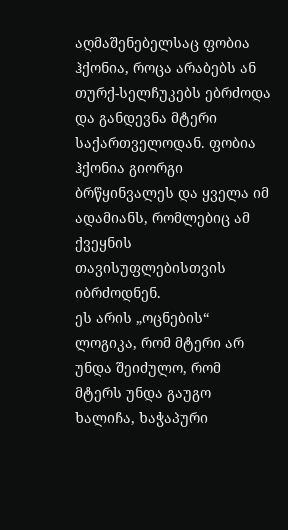აღმაშენებელსაც ფობია ჰქონია, როცა არაბებს ან თურქ-სელჩუკებს ებრძოდა და განდევნა მტერი საქართველოდან. ფობია ჰქონია გიორგი ბრწყინვალეს და ყველა იმ ადამიანს, რომლებიც ამ ქვეყნის თავისუფლებისთვის იბრძოდნენ.
ეს არის „ოცნების“ ლოგიკა, რომ მტერი არ უნდა შეიძულო, რომ მტერს უნდა გაუგო ხალიჩა, ხაჭაპური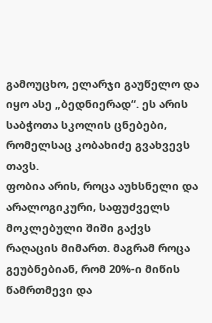გამოუცხო, ელარჯი გაუწელო და იყო ასე „ბედნიერად“. ეს არის საბჭოთა სკოლის ცნებები, რომელსაც კობახიძე გვახვევს თავს.
ფობია არის, როცა აუხსნელი და არალოგიკური, საფუძველს მოკლებული შიში გაქვს რაღაცის მიმართ. მაგრამ როცა გეუბნებიან, რომ 20%-ი მიწის წამრთმევი და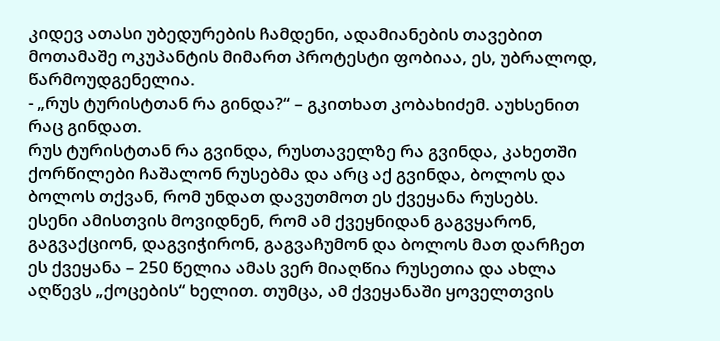კიდევ ათასი უბედურების ჩამდენი, ადამიანების თავებით მოთამაშე ოკუპანტის მიმართ პროტესტი ფობიაა, ეს, უბრალოდ, წარმოუდგენელია.
- „რუს ტურისტთან რა გინდა?“ – გკითხათ კობახიძემ. აუხსენით რაც გინდათ.
რუს ტურისტთან რა გვინდა, რუსთაველზე რა გვინდა, კახეთში ქორწილები ჩაშალონ რუსებმა და არც აქ გვინდა, ბოლოს და ბოლოს თქვან, რომ უნდათ დავუთმოთ ეს ქვეყანა რუსებს.
ესენი ამისთვის მოვიდნენ, რომ ამ ქვეყნიდან გაგვყარონ, გაგვაქციონ, დაგვიჭირონ, გაგვაჩუმონ და ბოლოს მათ დარჩეთ ეს ქვეყანა – 250 წელია ამას ვერ მიაღწია რუსეთია და ახლა აღწევს „ქოცების“ ხელით. თუმცა, ამ ქვეყანაში ყოველთვის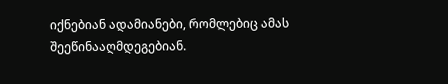იქნებიან ადამიანები, რომლებიც ამას შეეწინააღმდეგებიან.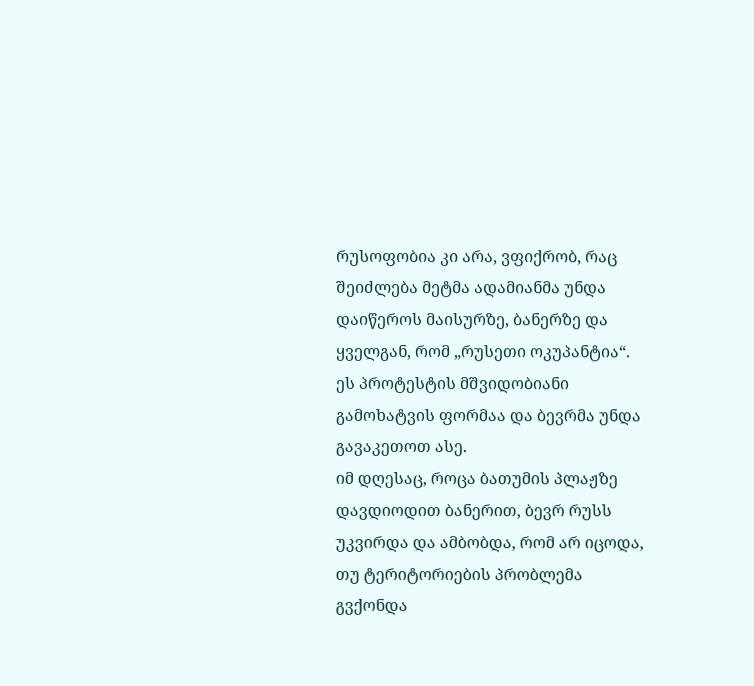რუსოფობია კი არა, ვფიქრობ, რაც შეიძლება მეტმა ადამიანმა უნდა დაიწეროს მაისურზე, ბანერზე და ყველგან, რომ „რუსეთი ოკუპანტია“. ეს პროტესტის მშვიდობიანი გამოხატვის ფორმაა და ბევრმა უნდა გავაკეთოთ ასე.
იმ დღესაც, როცა ბათუმის პლაჟზე დავდიოდით ბანერით, ბევრ რუსს უკვირდა და ამბობდა, რომ არ იცოდა, თუ ტერიტორიების პრობლემა გვქონდა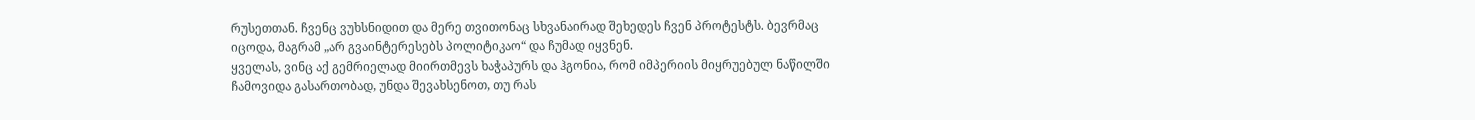რუსეთთან. ჩვენც ვუხსნიდით და მერე თვითონაც სხვანაირად შეხედეს ჩვენ პროტესტს. ბევრმაც იცოდა, მაგრამ „არ გვაინტერესებს პოლიტიკაო“ და ჩუმად იყვნენ.
ყველას, ვინც აქ გემრიელად მიირთმევს ხაჭაპურს და ჰგონია, რომ იმპერიის მიყრუებულ ნაწილში ჩამოვიდა გასართობად, უნდა შევახსენოთ, თუ რას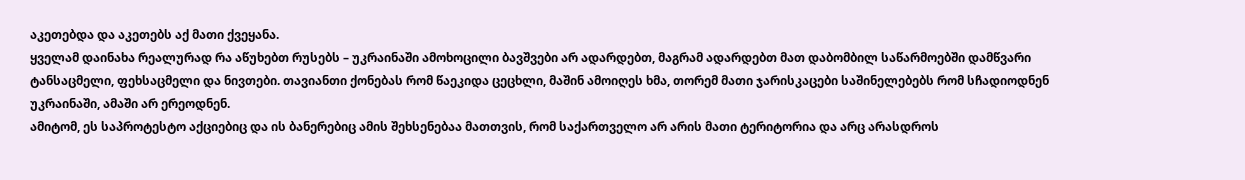აკეთებდა და აკეთებს აქ მათი ქვეყანა.
ყველამ დაინახა რეალურად რა აწუხებთ რუსებს – უკრაინაში ამოხოცილი ბავშვები არ ადარდებთ, მაგრამ ადარდებთ მათ დაბომბილ საწარმოებში დამწვარი ტანსაცმელი, ფეხსაცმელი და ნივთები. თავიანთი ქონებას რომ წაეკიდა ცეცხლი, მაშინ ამოიღეს ხმა, თორემ მათი ჯარისკაცები საშინელებებს რომ სჩადიოდნენ უკრაინაში, ამაში არ ერეოდნენ.
ამიტომ, ეს საპროტესტო აქციებიც და ის ბანერებიც ამის შეხსენებაა მათთვის, რომ საქართველო არ არის მათი ტერიტორია და არც არასდროს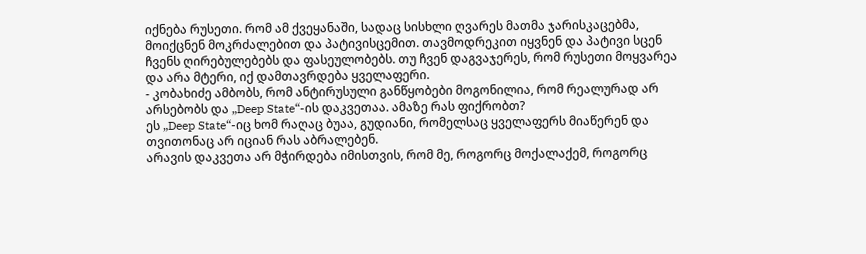იქნება რუსეთი. რომ ამ ქვეყანაში, სადაც სისხლი ღვარეს მათმა ჯარისკაცებმა, მოიქცნენ მოკრძალებით და პატივისცემით. თავმოდრეკით იყვნენ და პატივი სცენ ჩვენს ღირებულებებს და ფასეულობებს. თუ ჩვენ დაგვაჯერეს, რომ რუსეთი მოყვარეა და არა მტერი, იქ დამთავრდება ყველაფერი.
- კობახიძე ამბობს, რომ ანტირუსული განწყობები მოგონილია, რომ რეალურად არ არსებობს და „Deep State“-ის დაკვეთაა. ამაზე რას ფიქრობთ?
ეს „Deep State“-იც ხომ რაღაც ბუაა, გუდიანი, რომელსაც ყველაფერს მიაწერენ და თვითონაც არ იციან რას აბრალებენ.
არავის დაკვეთა არ მჭირდება იმისთვის, რომ მე, როგორც მოქალაქემ, როგორც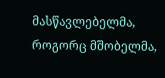მასწავლებელმა, როგორც მშობელმა,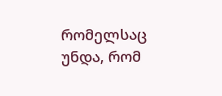რომელსაც უნდა, რომ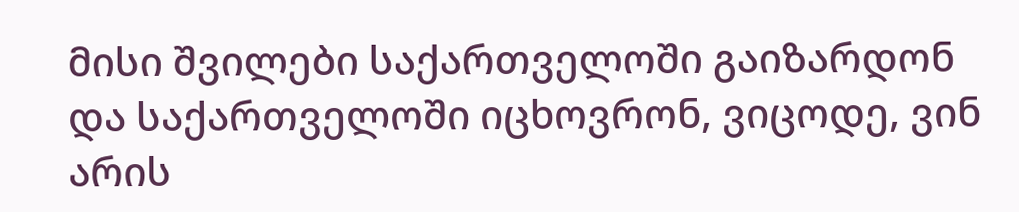მისი შვილები საქართველოში გაიზარდონ და საქართველოში იცხოვრონ, ვიცოდე, ვინ არის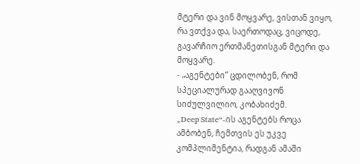მტერი და ვინ მოყვარე, ვისთან ვიყო, რა ვთქვა და, საერთოდაც, ვიცოდე, გავარჩიო ერთმანეთისგან მტერი და მოყვარე.
- „აგენტები“ ცდილობენ, რომ სპეციალურად გააღვივონ სიძულვილიო, კობახიძემ.
„Deep State“-ის აგენტებს როცა ამბობენ, ჩემთვის ეს უკვე კომპლიმენტია, რადგან ამაში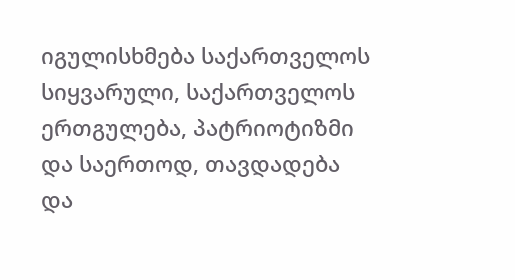იგულისხმება საქართველოს სიყვარული, საქართველოს ერთგულება, პატრიოტიზმი და საერთოდ, თავდადება და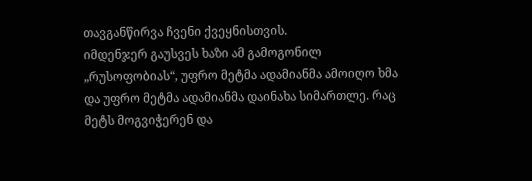თავგანწირვა ჩვენი ქვეყნისთვის.
იმდენჯერ გაუსვეს ხაზი ამ გამოგონილ „რუსოფობიას“, უფრო მეტმა ადამიანმა ამოიღო ხმა და უფრო მეტმა ადამიანმა დაინახა სიმართლე. რაც მეტს მოგვიჭერენ და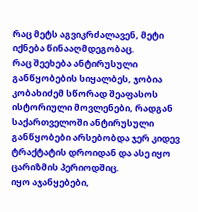რაც მეტს აგვიკრძალავენ, მეტი იქნება წინააღმდეგობაც.
რაც შეეხება ანტირუსული განწყობების სიყალბეს, ჯობია კობახიძემ სწორად შეაფასოს ისტორიული მოვლენები, რადგან საქართველოში ანტირუსული განწყობები არსებობდა ჯერ კიდევ ტრაქტატის დროიდან და ასე იყო ცარიზმის პერიოდშიც.
იყო აჯანყებები,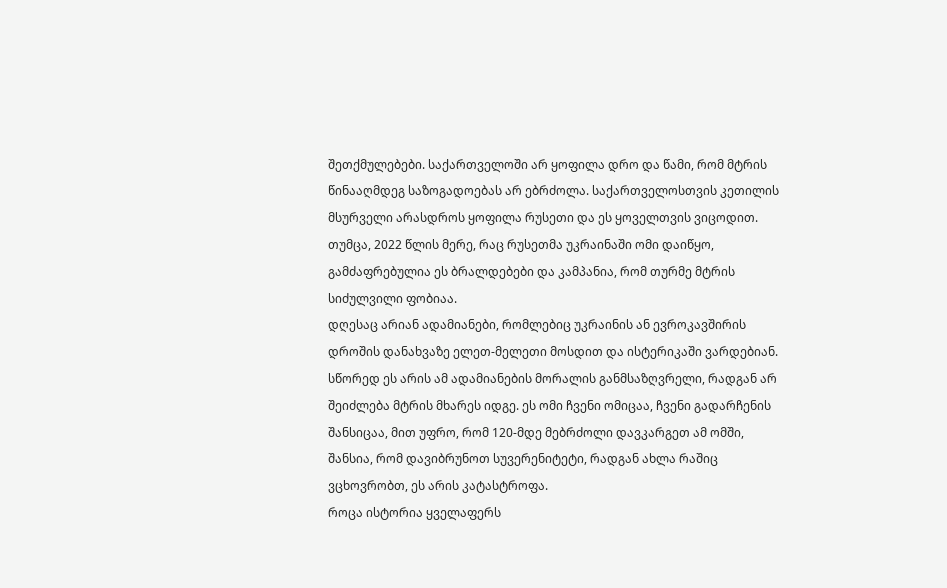შეთქმულებები. საქართველოში არ ყოფილა დრო და წამი, რომ მტრის წინააღმდეგ საზოგადოებას არ ებრძოლა. საქართველოსთვის კეთილის მსურველი არასდროს ყოფილა რუსეთი და ეს ყოველთვის ვიცოდით.
თუმცა, 2022 წლის მერე, რაც რუსეთმა უკრაინაში ომი დაიწყო, გამძაფრებულია ეს ბრალდებები და კამპანია, რომ თურმე მტრის სიძულვილი ფობიაა.
დღესაც არიან ადამიანები, რომლებიც უკრაინის ან ევროკავშირის დროშის დანახვაზე ელეთ-მელეთი მოსდით და ისტერიკაში ვარდებიან. სწორედ ეს არის ამ ადამიანების მორალის განმსაზღვრელი, რადგან არ შეიძლება მტრის მხარეს იდგე. ეს ომი ჩვენი ომიცაა, ჩვენი გადარჩენის შანსიცაა, მით უფრო, რომ 120-მდე მებრძოლი დავკარგეთ ამ ომში, შანსია, რომ დავიბრუნოთ სუვერენიტეტი, რადგან ახლა რაშიც ვცხოვრობთ, ეს არის კატასტროფა.
როცა ისტორია ყველაფერს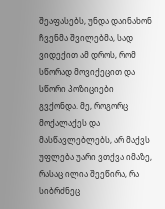შეაფასებს, უნდა დაინახონ ჩვენმა შვილებმა, სად ვიდექით ამ დროს, რომ სწორად მოვიქეცით და სწორი პოზიციები გვქონდა. მე, როგორც მოქალაქეს და მასწავლებლებს, არ მაქვს უფლება უარი ვთქვა იმაზე, რასაც ილია შეეწირა, რა სიბრძნეც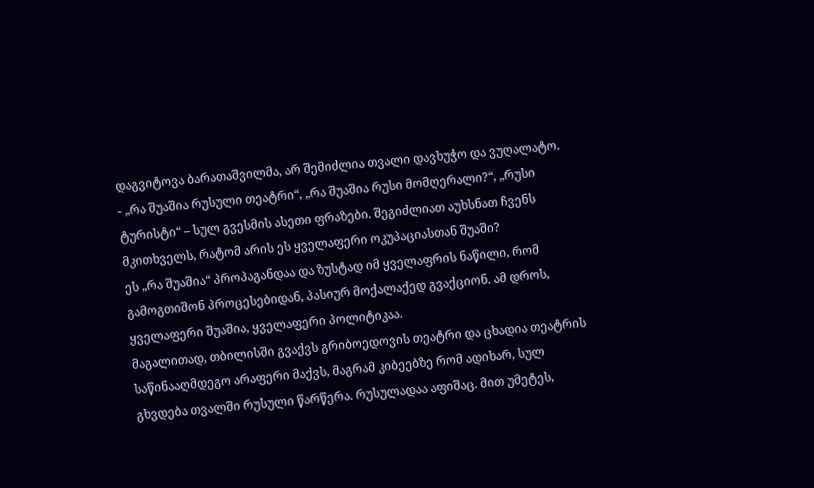დაგვიტოვა ბარათაშვილმა, არ შემიძლია თვალი დავხუჭო და ვუღალატო.
- „რა შუაშია რუსული თეატრი“, „რა შუაშია რუსი მომღერალი?“, „რუსი ტურისტი“ – სულ გვესმის ასეთი ფრაზები. შეგიძლიათ აუხსნათ ჩვენს მკითხველს, რატომ არის ეს ყველაფერი ოკუპაციასთან შუაში?
ეს „რა შუაშია“ პროპაგანდაა და ზუსტად იმ ყველაფრის ნაწილი, რომ გამოგთიშონ პროცესებიდან, პასიურ მოქალაქედ გვაქციონ. ამ დროს, ყველაფერი შუაშია, ყველაფერი პოლიტიკაა.
მაგალითად, თბილისში გვაქვს გრიბოედოვის თეატრი და ცხადია თეატრის საწინააღმდეგო არაფერი მაქვს, მაგრამ კიბეებზე რომ ადიხარ, სულ გხვდება თვალში რუსული წარწერა. რუსულადაა აფიშაც. მით უმეტეს,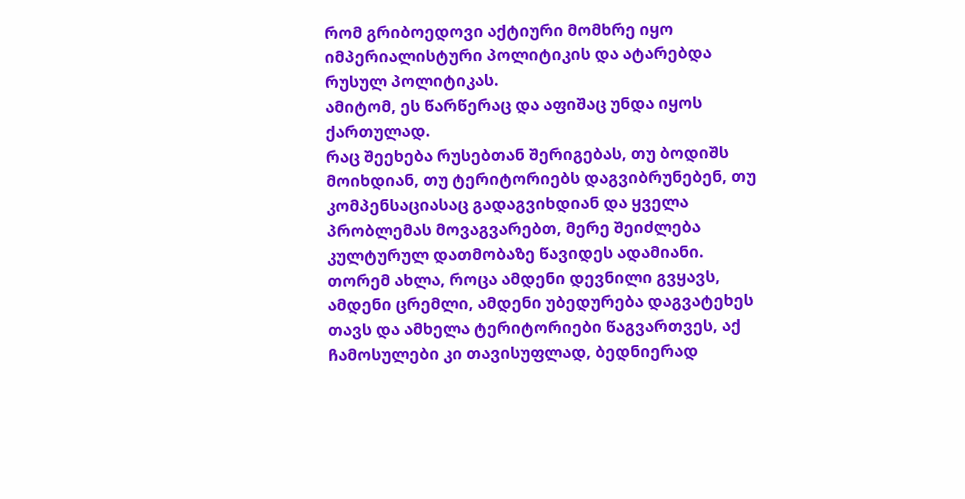რომ გრიბოედოვი აქტიური მომხრე იყო იმპერიალისტური პოლიტიკის და ატარებდა რუსულ პოლიტიკას.
ამიტომ, ეს წარწერაც და აფიშაც უნდა იყოს ქართულად.
რაც შეეხება რუსებთან შერიგებას, თუ ბოდიშს მოიხდიან, თუ ტერიტორიებს დაგვიბრუნებენ, თუ კომპენსაციასაც გადაგვიხდიან და ყველა პრობლემას მოვაგვარებთ, მერე შეიძლება კულტურულ დათმობაზე წავიდეს ადამიანი. თორემ ახლა, როცა ამდენი დევნილი გვყავს, ამდენი ცრემლი, ამდენი უბედურება დაგვატეხეს თავს და ამხელა ტერიტორიები წაგვართვეს, აქ ჩამოსულები კი თავისუფლად, ბედნიერად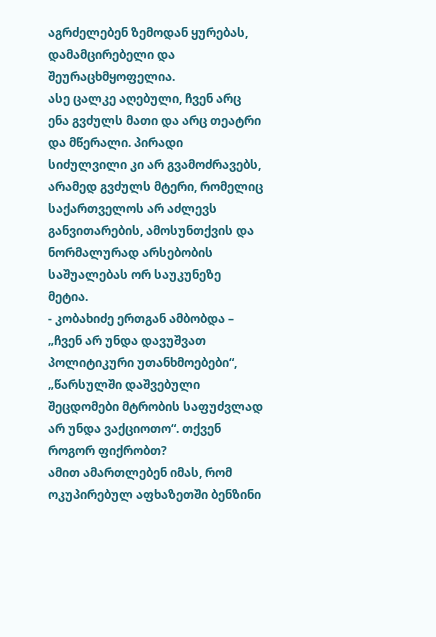აგრძელებენ ზემოდან ყურებას, დამამცირებელი და შეურაცხმყოფელია.
ასე ცალკე აღებული, ჩვენ არც ენა გვძულს მათი და არც თეატრი და მწერალი. პირადი სიძულვილი კი არ გვამოძრავებს, არამედ გვძულს მტერი, რომელიც საქართველოს არ აძლევს განვითარების, ამოსუნთქვის და ნორმალურად არსებობის საშუალებას ორ საუკუნეზე მეტია.
- კობახიძე ერთგან ამბობდა – „ჩვენ არ უნდა დავუშვათ პოლიტიკური უთანხმოებები“, „წარსულში დაშვებული შეცდომები მტრობის საფუძვლად არ უნდა ვაქციოთო“. თქვენ როგორ ფიქრობთ?
ამით ამართლებენ იმას, რომ ოკუპირებულ აფხაზეთში ბენზინი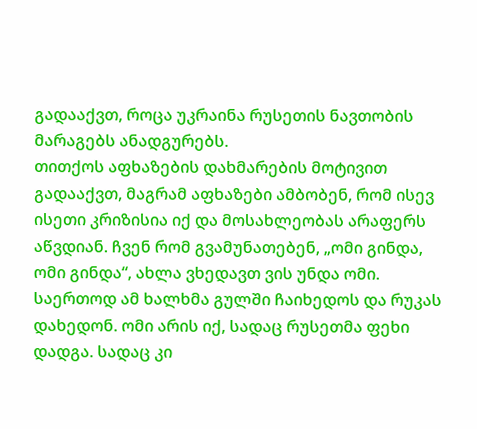გადააქვთ, როცა უკრაინა რუსეთის ნავთობის მარაგებს ანადგურებს.
თითქოს აფხაზების დახმარების მოტივით გადააქვთ, მაგრამ აფხაზები ამბობენ, რომ ისევ ისეთი კრიზისია იქ და მოსახლეობას არაფერს აწვდიან. ჩვენ რომ გვამუნათებენ, „ომი გინდა, ომი გინდა“, ახლა ვხედავთ ვის უნდა ომი. საერთოდ ამ ხალხმა გულში ჩაიხედოს და რუკას დახედონ. ომი არის იქ, სადაც რუსეთმა ფეხი დადგა. სადაც კი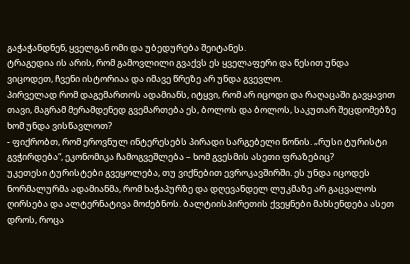გაჭაჭანდნენ, ყველგან ომი და უბედურება შეიტანეს.
ტრაგედია ის არის, რომ გამოვლილი გვაქვს ეს ყველაფერი და წესით უნდა ვიცოდეთ, ჩვენი ისტორიაა და იმავე წრეზე არ უნდა გვევლო.
პირველად რომ დაგემართოს ადამიანს, იტყვი, რომ არ იცოდი და რაღაცაში გავყავით თავი, მაგრამ მერამდენედ გვემართება ეს, ბოლოს და ბოლოს, საკუთარ შეცდომებზე ხომ უნდა ვისწავლოთ?
- ფიქრობთ, რომ ეროვნულ ინტერესებს პირადი სარგებელი წონის. „რუსი ტურისტი გვჭირდება“, ეკონომიკა ჩამოგვეშლება – ხომ გვესმის ასეთი ფრაზებიც?
უკეთესი ტურისტები გვეყოლება, თუ ვიქნებით ევროკავშირში. ეს უნდა იცოდეს ნორმალურმა ადამიანმა, რომ ხაჭაპურზე და დღევანდელ ლუკმაზე არ გაცვალოს ღირსება და ალტერნატივა მოძებნოს. ბალტიისპირეთის ქვეყნები მახსენდება ასეთ დროს, როცა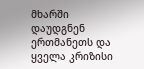მხარში დაუდგნენ ერთმანეთს და ყველა კრიზისი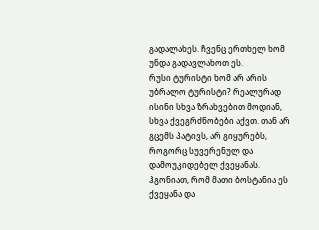გადალახეს. ჩვენც ერთხელ ხომ უნდა გადავლახოთ ეს.
რუსი ტურისტი ხომ არ არის უბრალო ტურისტი? რეალურად ისინი სხვა ზრახვებით მოდიან, სხვა ქვეგრძნობები აქვთ. თან არ გცემს პატივს, არ გიყურებს, როგორც სუვერენულ და დამოუკიდებელ ქვეყანას. ჰგონიათ, რომ მათი ბოსტანია ეს ქვეყანა და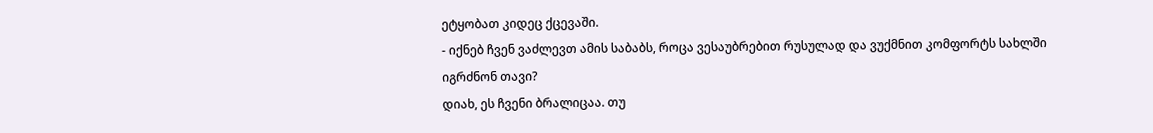ეტყობათ კიდეც ქცევაში.
- იქნებ ჩვენ ვაძლევთ ამის საბაბს, როცა ვესაუბრებით რუსულად და ვუქმნით კომფორტს სახლში იგრძნონ თავი?
დიახ, ეს ჩვენი ბრალიცაა. თუ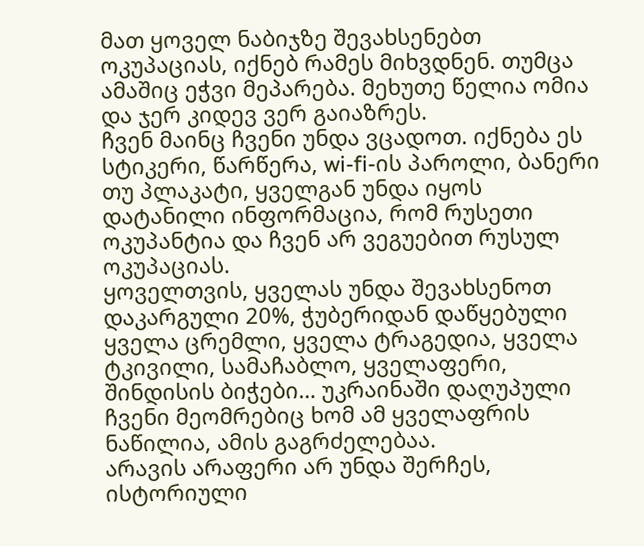მათ ყოველ ნაბიჯზე შევახსენებთ ოკუპაციას, იქნებ რამეს მიხვდნენ. თუმცა ამაშიც ეჭვი მეპარება. მეხუთე წელია ომია და ჯერ კიდევ ვერ გაიაზრეს.
ჩვენ მაინც ჩვენი უნდა ვცადოთ. იქნება ეს სტიკერი, წარწერა, wi-fi-ის პაროლი, ბანერი თუ პლაკატი, ყველგან უნდა იყოს დატანილი ინფორმაცია, რომ რუსეთი ოკუპანტია და ჩვენ არ ვეგუებით რუსულ ოკუპაციას.
ყოველთვის, ყველას უნდა შევახსენოთ დაკარგული 20%, ჭუბერიდან დაწყებული ყველა ცრემლი, ყველა ტრაგედია, ყველა ტკივილი, სამაჩაბლო, ყველაფერი, შინდისის ბიჭები… უკრაინაში დაღუპული ჩვენი მეომრებიც ხომ ამ ყველაფრის ნაწილია, ამის გაგრძელებაა.
არავის არაფერი არ უნდა შერჩეს, ისტორიული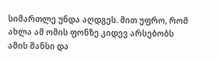სიმართლე უნდა აღდგეს. მით უფრო, რომ ახლა ამ ომის ფონზე კიდევ არსებობს ამის შანსი და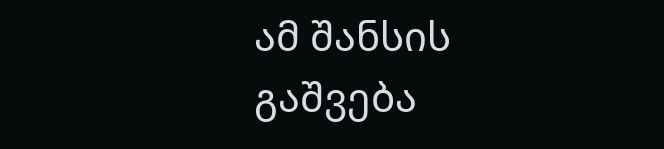ამ შანსის გაშვება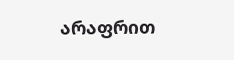არაფრით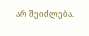არ შეიძლება.